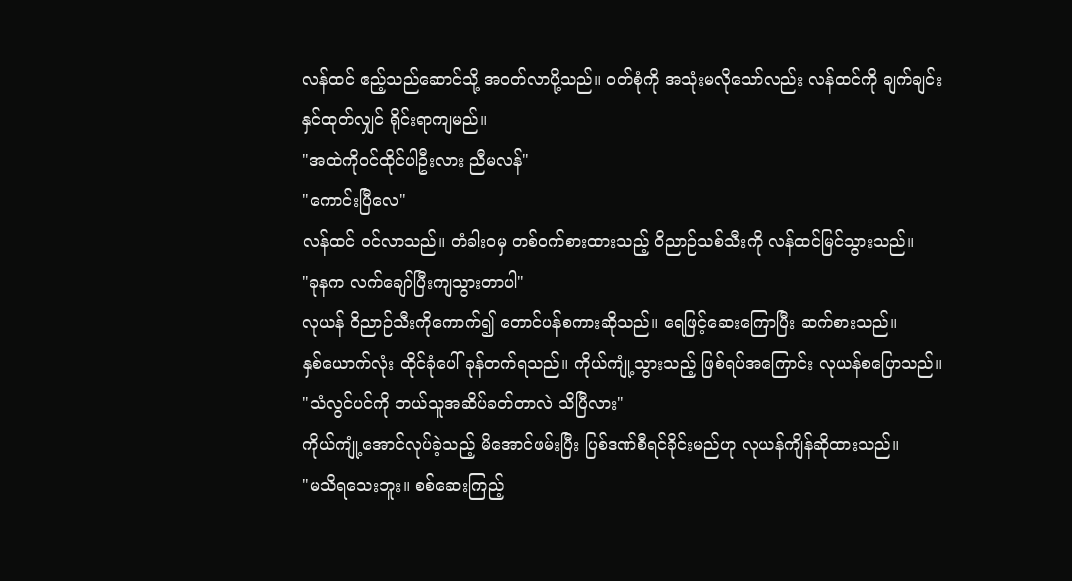လန်ထင် ဧည့်သည်ဆောင်သို့ အဝတ်လာပို့သည်။ ဝတ်စုံကို အသုံးမလိုသော်လည်း လန်ထင်ကို ချက်ချင်းနှင်ထုတ်လျှင် ရိုင်းရာကျမည်။
"အထဲကိုဝင်ထိုင်ပါဦးလား ညီမလန်"
"ကောင်းပြီလေ"
လန်ထင် ဝင်လာသည်။ တံခါးဝမှ တစ်ဝက်စားထားသည့် ဝိညာဉ်သစ်သီးကို လန်ထင်မြင်သွားသည်။
"ခုနက လက်ချော်ပြီးကျသွားတာပါ"
လုယန် ဝိညာဉ်သီးကိုကောက်၍ တောင်ပန်စကားဆိုသည်။ ရေဖြင့်ဆေးကြောပြီး ဆက်စားသည်။
နှစ်ယောက်လုံး ထိုင်ခုံပေါ် ခုန်တက်ရသည်။ ကိုယ်ကျုံ့သွားသည့် ဖြစ်ရပ်အကြောင်း လုယန်စပြောသည်။
"သံလွင်ပင်ကို ဘယ်သူအဆိပ်ခတ်တာလဲ သိပြီလား"
ကိုယ်ကျုံ့အောင်လုပ်ခဲ့သည့် မိအောင်ဖမ်းပြီး ပြစ်ဒဏ်စီရင်ခိုင်းမည်ဟု လုယန်ကျိန်ဆိုထားသည်။
"မသိရသေးဘူး။ စစ်ဆေးကြည့်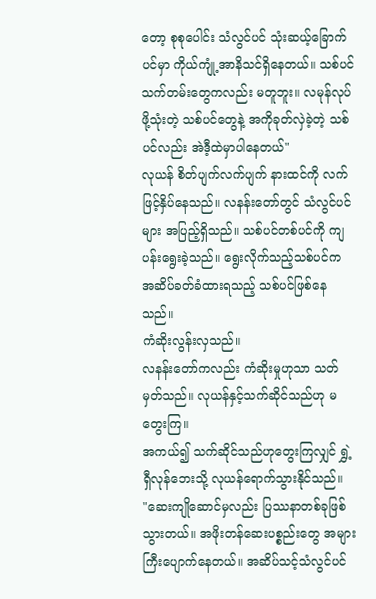တော့ စုစုပေါင်း သံလွင်ပင် သုံးဆယ့်ခြောက်ပင်မှာ ကိုယ်ကျုံ့အာနိသင်ရှိနေတယ်။ သစ်ပင်သက်တမ်းတွေကလည်း မတူဘူး။ လမုန်လုပ်ဖို့သုံးတဲ့ သစ်ပင်တွေနဲ့ အကိုခုတ်လှဲခဲ့တဲ့ သစ်ပင်လည်း အဲဒီ့ထဲမှာပါနေတယ်"
လုယန် စိတ်ပျက်လက်ပျက် နားထင်ကို လက်ဖြင့်နှိပ်နေသည်။ လနန်းတော်တွင် သံလွင်ပင်များ အပြည့်ရှိသည်။ သစ်ပင်တစ်ပင်ကို ကျပန်းရွေးခဲ့သည်။ ရွေးလိုက်သည့်သစ်ပင်က အဆိပ်ခတ်ခံထားရသည့် သစ်ပင်ဖြစ်နေသည်။
ကံဆိုးလွန်းလှသည်။
လနန်းတော်ကလည်း ကံဆိုးမှုဟုသာ သတ်မှတ်သည်။ လုယန်နှင့်သက်ဆိုင်သည်ဟု မတွေးကြ။
အကယ်၍ သက်ဆိုင်သည်ဟုတွေးကြလျှင် ရွှဲ့ရှီလုန်ဘေးသို့ လုယန်ရောက်သွားနိုင်သည်။
"ဆေးကျိုဆောင်မှလည်း ပြဿနာတစ်ခုဖြစ်သွားတယ်။ အဖိုးတန်ဆေးပစ္စည်းတွေ အများကြီးပျောက်နေတယ်။ အဆိပ်သင့်သံလွင်ပင်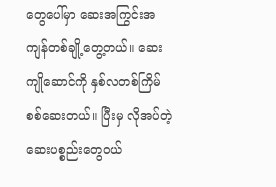တွေပေါ်မှာ ဆေးအကြွင်းအကျန်တစ်ချို့တွေ့တယ်။ ဆေးကျိုဆောင်ကို နှစ်လတစ်ကြိမ်စစ်ဆေးတယ်။ ပြီးမှ လိုအပ်တဲ့ဆေးပစ္စည်းတွေဝယ်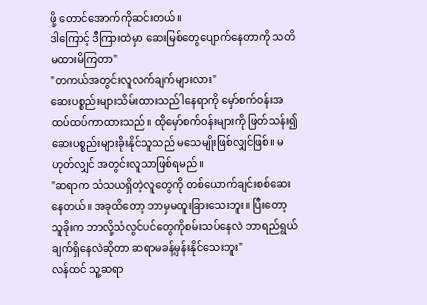ဖို့ တောင်အောက်ကိုဆင်းတယ်။
ဒါကြောင့် ဒီကြားထဲမှာ ဆေးမြစ်တွေပျောက်နေတာကို သတိမထားမိကြတာ"
"တကယ်အတွင်းလူလက်ချက်များလား"
ဆေးပစ္စည်းများသိမ်းထားသည်ါနေရာကို မှော်စက်ဝန်းအထပ်ထပ်ကာထားသည်။ ထိုမှော်စက်ဝန်းများကို ဖြတ်သန်း၍ ဆေးပစ္စည်းများခိုးနိုင်သူသည် မသေမျိုးဖြစ်လျှင်ဖြစ်။ မဟုတ်လျှင် အတွင်းလူသာဖြစ်ရမည်။
"ဆရာက သံသယရှိတဲ့လူတွေကို တစ်ယောက်ချင်းစစ်ဆေးနေတယ်။ အခုထိတော့ ဘာမှမထူးခြားသေးဘူး။ ပြီးတော့ သူခိုးက ဘာလို့သံလွင်ပင်တွေကိုစမ်းသပ်နေလဲ ဘာရည်ရွယ်ချက်ရှိနေလဲဆိုတာ ဆရာမခန့်မှန်းနိုင်သေးဘူး"
လန်ထင် သူ့ဆရာ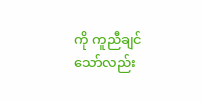ကို ကူညီချင်သော်လည်း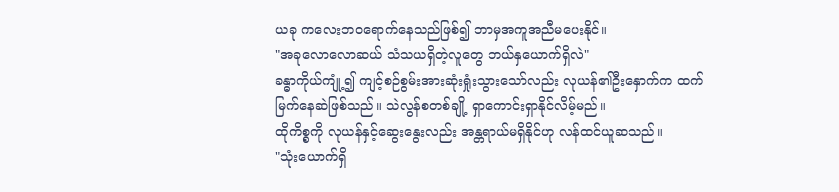ယခု ကလေးဘဝရောက်နေသည်ဖြစ်၍ ဘာမှအကူအညီမပေးနိုင်။
"အခုလောလောဆယ် သံသယရှိတဲ့လူတွေ ဘယ်နှယောက်ရှိလဲ"
ခန္ဓာကိုယ်ကျုံ့၍ ကျင့်စဉ်စွမ်းအားဆုံးရှုံးသွားသော်လည်း လုယန်၏ဦးနှောက်က ထက်မြက်နေဆဲဖြစ်သည်။ သဲလွန်စတစ်ချို့ ရှာကောင်းရှာနိုင်လိမ့်မည်။
ထိုကိစ္စကို လုယန်နှင့်ဆွေးနွေးလည်း အန္တရာယ်မရှိနိုင်ဟု လန်ထင်ယူဆသည်။
"သုံးယောက်ရှိ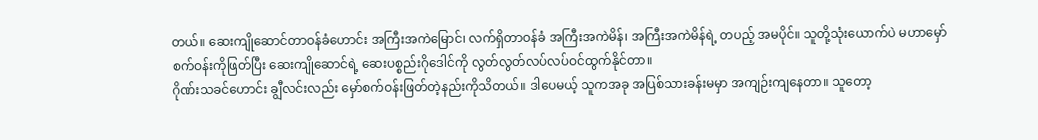တယ်။ ဆေးကျိုဆောင်တာဝန်ခံဟောင်း အကြီးအကဲမြောင်၊ လက်ရှိတာဝန်ခံ အကြီးအကဲမိန်၊ အကြီးအကဲမိန်ရဲ့ တပည့် အမပိုင်။ သူတို့သုံးယောက်ပဲ မဟာမှော်စက်ဝန်းကိုဖြတ်ပြီး ဆေးကျိုဆောင်ရဲ့ ဆေးပစ္စည်းဂိုဒေါင်ကို လွတ်လွတ်လပ်လပ်ဝင်ထွက်နိုင်တာ။
ဂိုဏ်းသခင်ဟောင်း ချွီလင်းလည်း မှော်စက်ဝန်းဖြတ်တဲ့နည်းကိုသိတယ်။ ဒါပေမယ့် သူကအခု အပြစ်သားခန်းမမှာ အကျဉ်းကျနေတာ။ သူတော့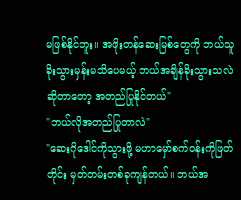မဖြစ်နိုင်ဘူး။ အဖိုးတန်ဆေးမြစ်တွေကို ဘယ်သူခိုးသွားမှန်းမသိပေမယ့် ဘယ်အချိန်ခိုးသွားသလဲဆိုတာတော့ အတည်ပြုနိုင်တယ်"
"ဘယ်လိုအတည်ပြုတာလဲ"
"ဆေးဂိုဒေါင်ကိုသွားဖို့ မဟာမှော်စက်ဝန်းကိုဖြတ်တိုင်း မှတ်တမ်းတစ်ခုကျန်တယ်။ ဘယ်အ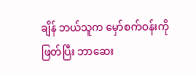ချိန် ဘယ်သူက မှော်စက်ဝန်းကိုဖြတ်ပြီး ဘာဆေး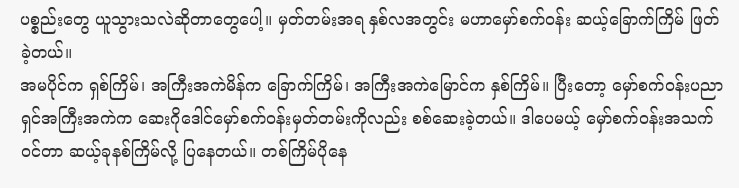ပစ္စည်းတွေ ယူသွားသလဲဆိုတာတွေပေါ့။ မှတ်တမ်းအရ နှစ်လအတွင်း မဟာမှော်စက်ဝန်း ဆယ့်ခြောက်ကြိမ် ဖြတ်ခဲ့တယ်။
အမပိုင်က ရှစ်ကြိမ်၊ အကြီးအကဲမိန်က ခြောက်ကြိမ်၊ အကြီးအကဲမြောင်က နှစ်ကြိမ်။ ပြီးတော့ မှော်စက်ဝန်းပညာရှင်အကြီးအကဲက ဆေးဂိုဒေါင်မှော်စက်ဝန်းမှတ်တမ်းကိုလည်း စစ်ဆေးခဲ့တယ်။ ဒါပေမယ့် မှော်စက်ဝန်းအသက်ဝင်တာ ဆယ့်ခုနစ်ကြိမ်လို့ ပြနေတယ်။ တစ်ကြိမ်ပိုနေ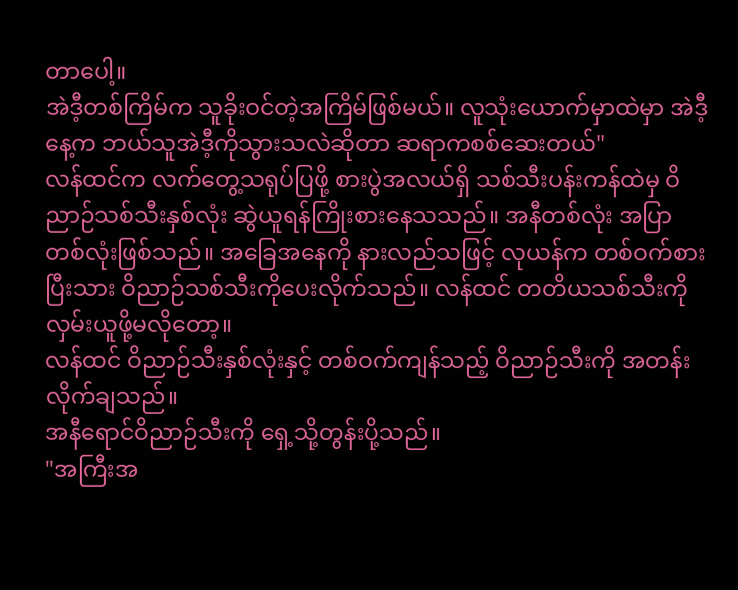တာပေါ့။
အဲဒီ့တစ်ကြိမ်က သူခိုးဝင်တဲ့အကြိမ်ဖြစ်မယ်။ လူသုံးယောက်မှာထဲမှာ အဲဒီ့နေ့က ဘယ်သူအဲဒီ့ကိုသွားသလဲဆိုတာ ဆရာကစစ်ဆေးတယ်"
လန်ထင်က လက်တွေ့သရုပ်ပြဖို့ စားပွဲအလယ်ရှိ သစ်သီးပန်းကန်ထဲမှ ဝိညာဉ်သစ်သီးနှစ်လုံး ဆွဲယူရန်ကြိုးစားနေသသည်။ အနီတစ်လုံး အပြာတစ်လုံးဖြစ်သည်။ အခြေအနေကို နားလည်သဖြင့် လုယန်က တစ်ဝက်စားပြီးသား ဝိညာဉ်သစ်သီးကိုပေးလိုက်သည်။ လန်ထင် တတိယသစ်သီးကို လှမ်းယူဖို့မလိုတော့။
လန်ထင် ဝိညာဉ်သီးနှစ်လုံးနှင့် တစ်ဝက်ကျန်သည့် ဝိညာဉ်သီးကို အတန်းလိုက်ချသည်။
အနီရောင်ဝိညာဉ်သီးကို ရှေ့သို့တွန်းပို့သည်။
"အကြီးအ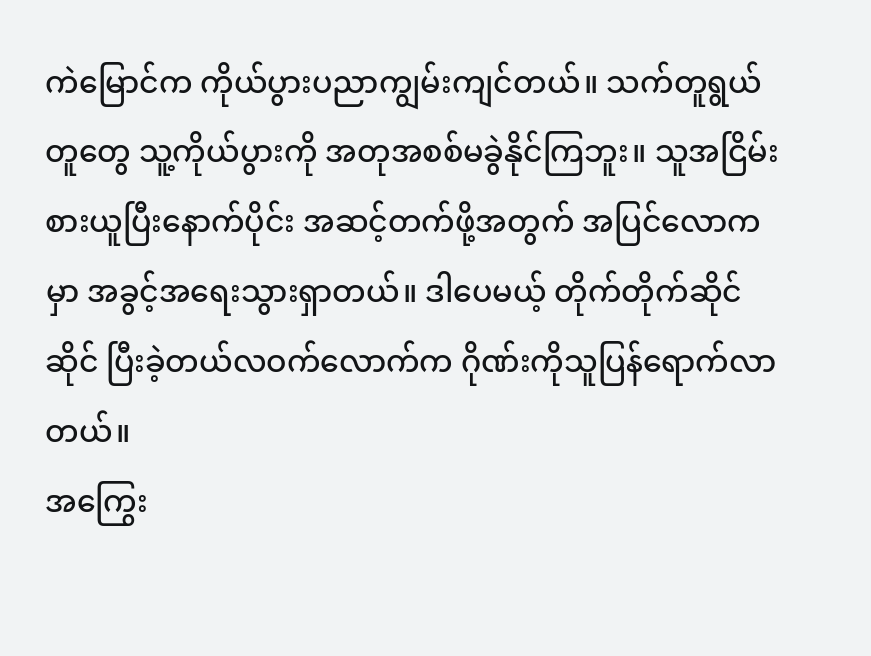ကဲမြောင်က ကိုယ်ပွားပညာကျွမ်းကျင်တယ်။ သက်တူရွယ်တူတွေ သူ့ကိုယ်ပွားကို အတုအစစ်မခွဲနိုင်ကြဘူး။ သူအငြိမ်းစားယူပြီးနောက်ပိုင်း အဆင့်တက်ဖို့အတွက် အပြင်လောကမှာ အခွင့်အရေးသွားရှာတယ်။ ဒါပေမယ့် တိုက်တိုက်ဆိုင်ဆိုင် ပြီးခဲ့တယ်လဝက်လောက်က ဂိုဏ်းကိုသူပြန်ရောက်လာတယ်။
အကြွေး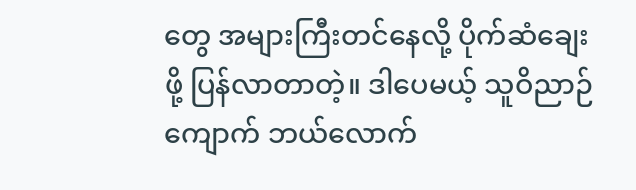တွေ အများကြီးတင်နေလို့ ပိုက်ဆံချေးဖို့ ပြန်လာတာတဲ့။ ဒါပေမယ့် သူဝိညာဉ်ကျောက် ဘယ်လောက်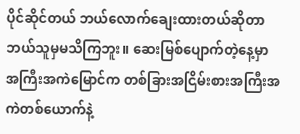ပိုင်ဆိုင်တယ် ဘယ်လောက်ချေးထားတယ်ဆိုတာ ဘယ်သူမှမသိကြဘူး။ ဆေးမြစ်ပျောက်တဲ့နေ့မှာ အကြီးအကဲမြောင်က တစ်ခြားအငြိမ်းစားအကြီးအကဲတစ်ယောက်နဲ့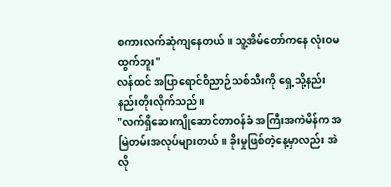စကားလက်ဆုံကျနေတယ်။ သူ့အိမ်တော်ကနေ လုံးဝမထွက်ဘူး"
လန်ထင် အပြာရောင်ဝိညာဉ်သစ်သီးကို ရှေ့သို့နည်းနည်းတိုးလိုက်သည်။
"လက်ရှိဆေးကျိုဆောင်တာဝန်ခံ အကြီးအကဲမိန်က အမြဲတမ်းအလုပ်များတယ်။ ခိုးမှုဖြစ်တဲ့နေ့မှာလည်း အဲလို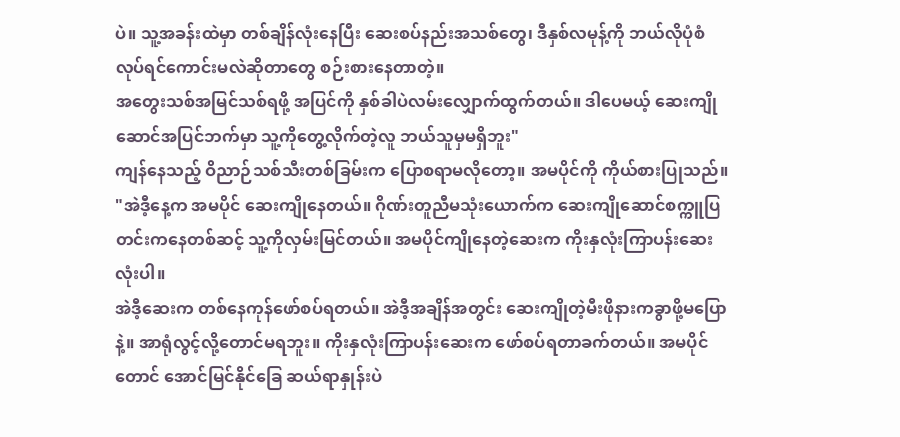ပဲ။ သူ့အခန်းထဲမှာ တစ်ချိန်လုံးနေပြီး ဆေးစပ်နည်းအသစ်တွေ၊ ဒီနှစ်လမုန့်ကို ဘယ်လိုပုံစံလုပ်ရင်ကောင်းမလဲဆိုတာတွေ စဉ်းစားနေတာတဲ့။
အတွေးသစ်အမြင်သစ်ရဖို့ အပြင်ကို နှစ်ခါပဲလမ်းလျှောက်ထွက်တယ်။ ဒါပေမယ့် ဆေးကျိုဆောင်အပြင်ဘက်မှာ သူ့ကိုတွေ့လိုက်တဲ့လူ ဘယ်သူမှမရှိဘူး"
ကျန်နေသည့် ဝိညာဉ်သစ်သီးတစ်ခြမ်းက ပြောစရာမလိုတော့။ အမပိုင်ကို ကိုယ်စားပြုသည်။
"အဲဒီ့နေ့က အမပိုင် ဆေးကျိုနေတယ်။ ဂိုဏ်းတူညီမသုံးယောက်က ဆေးကျိုဆောင်စက္ကူပြတင်းကနေတစ်ဆင့် သူ့ကိုလှမ်းမြင်တယ်။ အမပိုင်ကျိုနေတဲ့ဆေးက ကိုးနှလုံးကြာပန်းဆေးလုံးပါ။
အဲဒီ့ဆေးက တစ်နေကုန်ဖော်စပ်ရတယ်။ အဲဒီ့အချိန်အတွင်း ဆေးကျိုတဲ့မီးဖိုနားကခွာဖို့မပြောနဲ့။ အာရုံလွင့်လို့တောင်မရဘူး။ ကိုးနှလုံးကြာပန်းဆေးက ဖော်စပ်ရတာခက်တယ်။ အမပိုင်တောင် အောင်မြင်နိုင်ခြေ ဆယ်ရာနှုန်းပဲ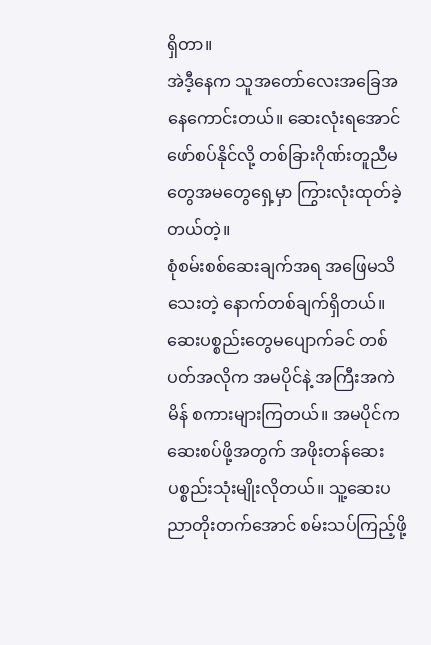ရှိတာ။
အဲဒီ့နေက သူအတော်လေးအခြေအနေကောင်းတယ်။ ဆေးလုံးရအောင်ဖော်စပ်နိုင်လို့ တစ်ခြားဂိုဏ်းတူညီမတွေအမတွေရှေ့မှာ ကြွားလုံးထုတ်ခဲ့တယ်တဲ့။
စုံစမ်းစစ်ဆေးချက်အရ အဖြေမသိသေးတဲ့ နောက်တစ်ချက်ရှိတယ်။ ဆေးပစ္စည်းတွေမပျောက်ခင် တစ်ပတ်အလိုက အမပိုင်နဲ့ အကြီးအကဲမိန် စကားများကြတယ်။ အမပိုင်က ဆေးစပ်ဖို့အတွက် အဖိုးတန်ဆေးပစ္စည်းသုံးမျိုးလိုတယ်။ သူ့ဆေးပညာတိုးတက်အောင် စမ်းသပ်ကြည့်ဖို့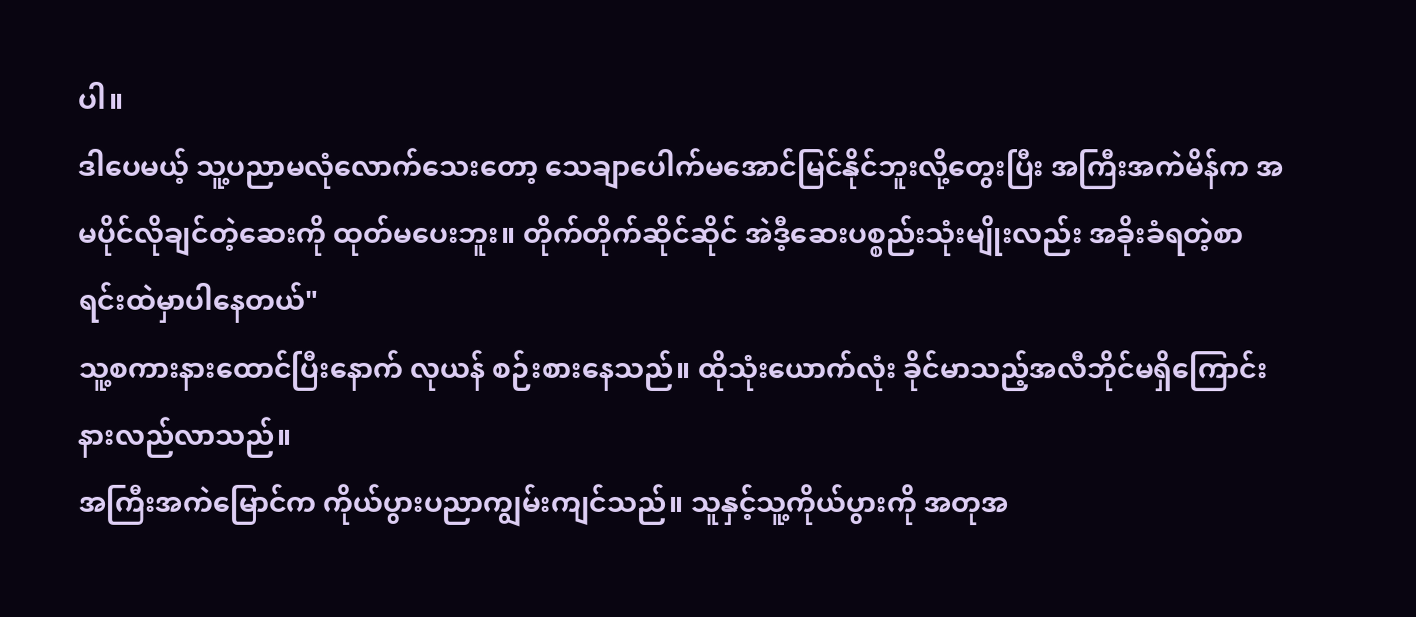ပါ။
ဒါပေမယ့် သူ့ပညာမလုံလောက်သေးတော့ သေချာပေါက်မအောင်မြင်နိုင်ဘူးလို့တွေးပြီး အကြီးအကဲမိန်က အမပိုင်လိုချင်တဲ့ဆေးကို ထုတ်မပေးဘူး။ တိုက်တိုက်ဆိုင်ဆိုင် အဲဒီ့ဆေးပစ္စည်းသုံးမျိုးလည်း အခိုးခံရတဲ့စာရင်းထဲမှာပါနေတယ်"
သူ့စကားနားထောင်ပြီးနောက် လုယန် စဉ်းစားနေသည်။ ထိုသုံးယောက်လုံး ခိုင်မာသည့်အလီဘိုင်မရှိကြောင်း နားလည်လာသည်။
အကြီးအကဲမြောင်က ကိုယ်ပွားပညာကျွမ်းကျင်သည်။ သူနှင့်သူ့ကိုယ်ပွားကို အတုအ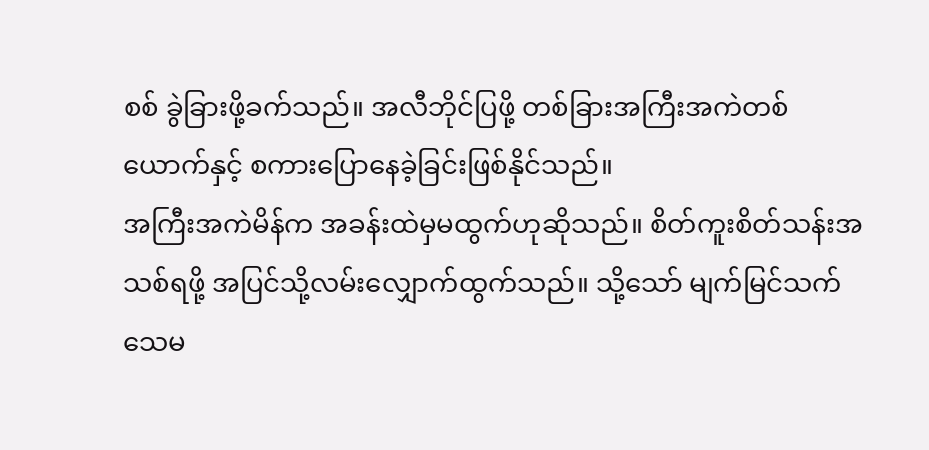စစ် ခွဲခြားဖို့ခက်သည်။ အလီဘိုင်ပြဖို့ တစ်ခြားအကြီးအကဲတစ်ယောက်နှင့် စကားပြောနေခဲ့ခြင်းဖြစ်နိုင်သည်။
အကြီးအကဲမိန်က အခန်းထဲမှမထွက်ဟုဆိုသည်။ စိတ်ကူးစိတ်သန်းအသစ်ရဖို့ အပြင်သို့လမ်းလျှောက်ထွက်သည်။ သို့သော် မျက်မြင်သက်သေမ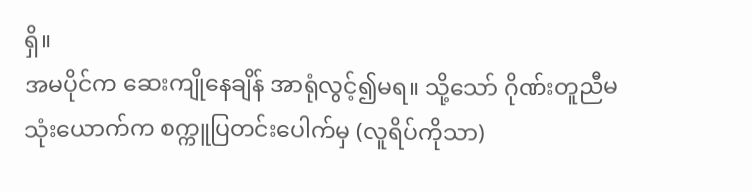ရှိ။
အမပိုင်က ဆေးကျိုနေချိန် အာရုံလွင့်၍မရ။ သို့သော် ဂိုဏ်းတူညီမသုံးယောက်က စက္ကူပြတင်းပေါက်မှ (လူရိပ်ကိုသာ)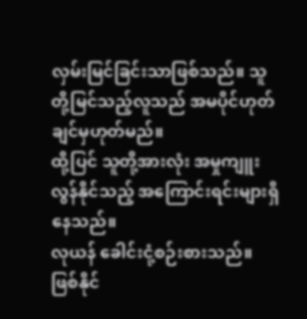လှမ်းမြင်ခြင်းသာဖြစ်သည်။ သူတို့မြင်သည့်လူသည် အမပိုင်ဟုတ်ချင်မှဟုတ်မည်။
ထို့ပြင် သူတို့အားလုံး အမှုကျူးလွန်နိုင်သည့် အကြောင်းရင်းများရှိနေသည်။
လုယန် ခေါင်းငုံ့စဉ်းစားသည်။ ဖြစ်နိုင်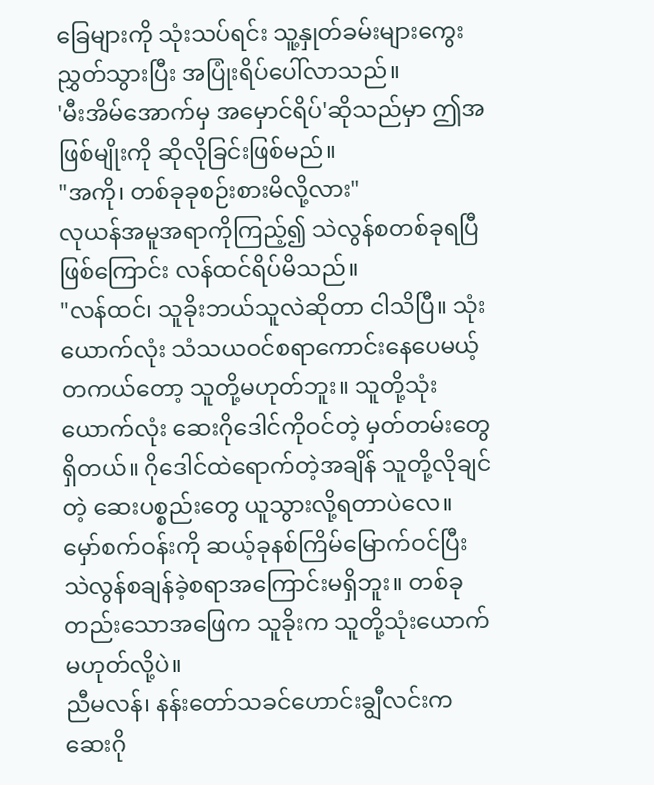ခြေများကို သုံးသပ်ရင်း သူ့နှုတ်ခမ်းများကွေးညွှတ်သွားပြီး အပြုံးရိပ်ပေါ်လာသည်။
'မီးအိမ်အောက်မှ အမှောင်ရိပ်'ဆိုသည်မှာ ဤအဖြစ်မျိုးကို ဆိုလိုခြင်းဖြစ်မည်။
"အကို၊ တစ်ခုခုစဉ်းစားမိလို့လား"
လုယန်အမူအရာကိုကြည့်၍ သဲလွန်စတစ်ခုရပြီဖြစ်ကြောင်း လန်ထင်ရိပ်မိသည်။
"လန်ထင်၊ သူခိုးဘယ်သူလဲဆိုတာ ငါသိပြီ။ သုံးယောက်လုံး သံသယဝင်စရာကောင်းနေပေမယ့် တကယ်တော့ သူတို့မဟုတ်ဘူး။ သူတို့သုံးယောက်လုံး ဆေးဂိုဒေါင်ကိုဝင်တဲ့ မှတ်တမ်းတွေရှိတယ်။ ဂိုဒေါင်ထဲရောက်တဲ့အချိန် သူတို့လိုချင်တဲ့ ဆေးပစ္စည်းတွေ ယူသွားလို့ရတာပဲလေ။
မှော်စက်ဝန်းကို ဆယ့်ခုနစ်ကြိမ်မြောက်ဝင်ပြီး သဲလွန်စချန်ခဲ့စရာအကြောင်းမရှိဘူး။ တစ်ခုတည်းသောအဖြေက သူခိုးက သူတို့သုံးယောက်မဟုတ်လို့ပဲ။
ညီမလန်၊ နန်းတော်သခင်ဟောင်းချွီလင်းက ဆေးဂို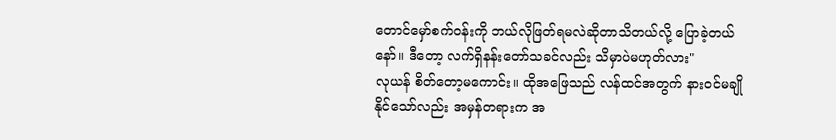တောင်မှော်စက်ဝန်းကို ဘယ်လိုဖြတ်ရမလဲဆိုတာသိတယ်လို့ ပြောခဲ့တယ်နော်။ ဒီတော့ လက်ရှိနန်းတော်သခင်လည်း သိမှာပဲမဟုတ်လား"
လုယန် စိတ်တော့မကောင်း။ ထိုအဖြေသည် လန်ထင်အတွက် နားဝင်မချိုနိုင်သော်လည်း အမှန်တရားက အ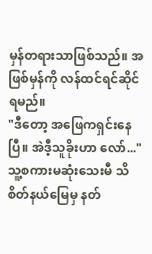မှန်တရားသာဖြစ်သည်။ အဖြစ်မှန်ကို လန်ထင်ရင်ဆိုင်ရမည်။
"ဒီတော့ အဖြေကရှင်းနေပြီ။ အဲဒီ့သူခိုးဟာ လော်..."
သူ့စကားမဆုံးသေးမီ သိစိတ်နယ်မြေမှ နတ်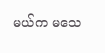မယ်က မသေ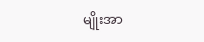မျိုးအာ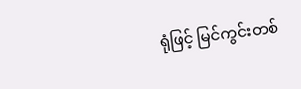ရုံဖြင့် မြင်ကွင်းတစ်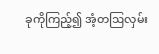ခုကိုကြည့်၍ အံ့တဩလှမ်း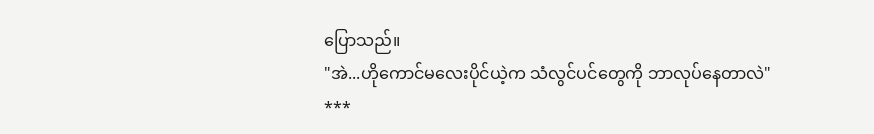ပြောသည်။
"အဲ...ဟိုကောင်မလေးပိုင်ယဲ့က သံလွင်ပင်တွေကို ဘာလုပ်နေတာလဲ"
***